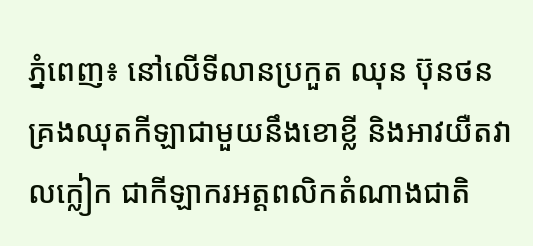ភ្នំពេញ៖ នៅលើទីលានប្រកួត ឈុន ប៊ុនថន គ្រងឈុតកីឡាជាមួយនឹងខោខ្លី និងអាវយឺតវាលក្លៀក ជាកីឡាករអត្ដពលិកតំណាងជាតិ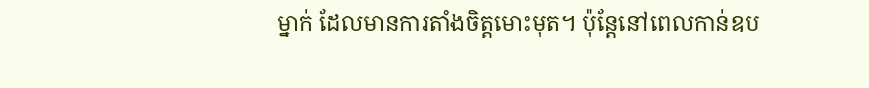ម្នាក់ ដែលមានការតាំងចិត្ដមោះមុត។ ប៉ុន្ដែនៅពេលកាន់ឧប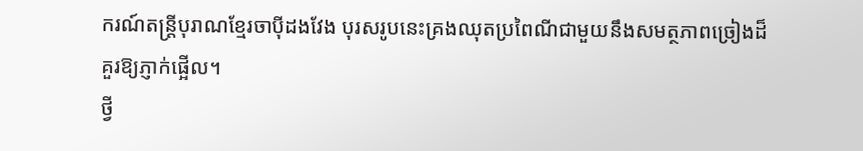ករណ៍តន្ដ្រីបុរាណខ្មែរចាប៉ីដងវែង បុរសរូបនេះគ្រងឈុតប្រពៃណីជាមួយនឹងសមត្ថភាពច្រៀងដ៏គួរឱ្យភ្ញាក់ផ្អើល។
ថ្វី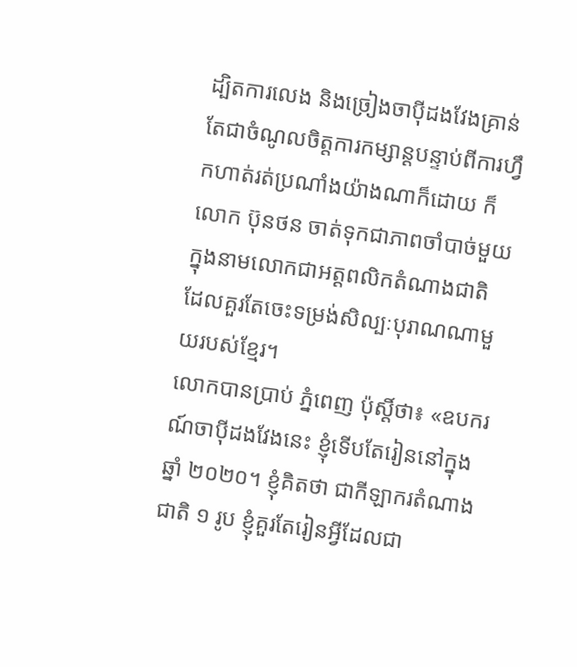ដ្បិតការលេង និងច្រៀងចាប៉ីដងវែងគ្រាន់តែជាចំណូលចិត្ដការកម្សាន្ដបន្ទាប់ពីការហ្វឹកហាត់រត់ប្រណាំងយ៉ាងណាក៏ដោយ ក៏លោក ប៊ុនថន ចាត់ទុកជាភាពចាំបាច់មួយក្នុងនាមលោកជាអត្ដពលិកតំណាងជាតិ ដែលគួរតែចេះទម្រង់សិល្បៈបុរាណណាមួយរបស់ខ្មែរ។
លោកបានប្រាប់ ភ្នំពេញ ប៉ុស្ដិ៍ថា៖ «ឧបករណ៍ចាប៉ីដងវែងនេះ ខ្ញុំទើបតែរៀននៅក្នុងឆ្នាំ ២០២០។ ខ្ញុំគិតថា ជាកីឡាករតំណាងជាតិ ១ រូប ខ្ញុំគួរតែរៀនអ្វីដែលជា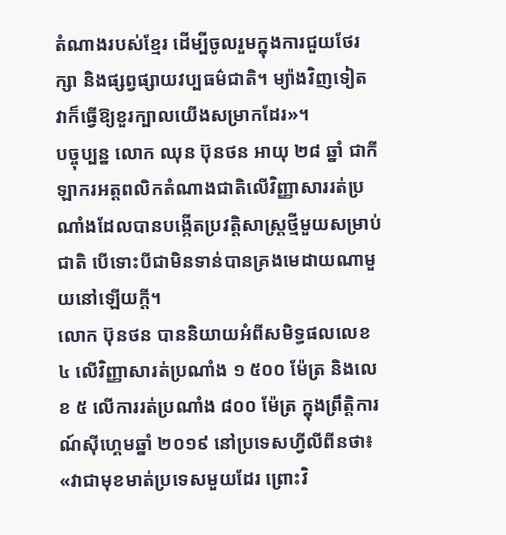តំណាងរបស់ខ្មែរ ដើម្បីចូលរួមក្នុងការជួយថែរក្សា និងផ្សព្វផ្សាយវប្បធម៌ជាតិ។ ម្យ៉ាងវិញទៀត វាក៏ធ្វើឱ្យខួរក្បាលយើងសម្រាកដែរ»។
បច្ចុប្បន្ន លោក ឈុន ប៊ុនថន អាយុ ២៨ ឆ្នាំ ជាកីឡាករអត្ដពលិកតំណាងជាតិលើវិញ្ញាសាររត់ប្រណាំងដែលបានបង្កើតប្រវត្ដិសាស្ដ្រថ្មីមួយសម្រាប់ជាតិ បើទោះបីជាមិនទាន់បានគ្រងមេដាយណាមួយនៅឡើយក្ដី។
លោក ប៊ុនថន បាននិយាយអំពីសមិទ្ធផលលេខ ៤ លើវិញ្ញាសារត់ប្រណាំង ១ ៥០០ ម៉ែត្រ និងលេខ ៥ លើការរត់ប្រណាំង ៨០០ ម៉ែត្រ ក្នុងព្រឹត្ដិការណ៍ស៊ីហ្គេមឆ្នាំ ២០១៩ នៅប្រទេសហ្វីលីពីនថា៖ «វាជាមុខមាត់ប្រទេសមួយដែរ ព្រោះវិ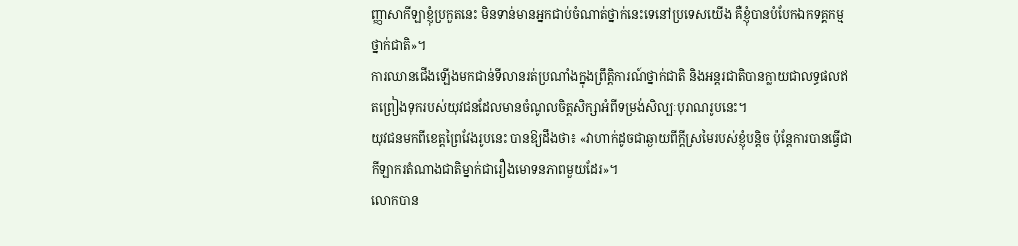ញ្ញាសាកីឡាខ្ញុំប្រកួតនេះ មិនទាន់មានអ្នកជាប់ចំណាត់ថ្នាក់នេះទេនៅប្រទេសយើង គឺខ្ញុំបានបំបែកឯកទគ្គកម្មថ្នាក់ជាតិ»។
ការឈានជើងឡើងមកជាន់ទីលានរត់ប្រណាំងក្នុងព្រឹត្ដិការណ៍ថ្នាក់ជាតិ និងអន្ដរជាតិបានក្លាយជាលទ្ធផលឥតព្រៀងទុករបស់យុវជនដែលមានចំណូលចិត្ដសិក្សាអំពីទម្រង់សិល្បៈបុរាណរូបនេះ។
យុវជនមកពីខេត្ដព្រៃវែងរូបនេះ បានឱ្យដឹងថា៖ «វាហាក់ដូចជាឆ្ងាយពីក្ដីស្រមៃរបស់ខ្ញុំបន្ដិច ប៉ុន្តែការបានធ្វើជាកីឡាករតំណាងជាតិម្នាក់ជារឿងមោទនភាពមួយដែរ»។
លោកបាន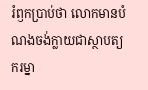រំឭកប្រាប់ថា លោកមានបំណងចង់ក្លាយជាស្ថាបត្យករម្នា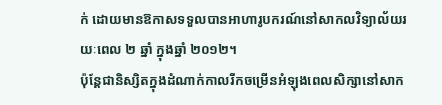ក់ ដោយមានឱកាសទទួលបានអាហារូបករណ៍នៅសាកលវិទ្យាល័យរយៈពេល ២ ឆ្នាំ ក្នុងឆ្នាំ ២០១២។
ប៉ុន្ដែជានិស្សិតក្នុងដំណាក់កាលរីកចម្រើនអំឡុងពេលសិក្សានៅសាក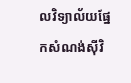លវិទ្យាល័យផ្នែកសំណង់ស៊ីវិ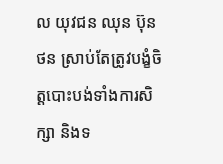ល យុវជន ឈុន ប៊ុនថន ស្រាប់តែត្រូវបង្ខំចិត្ដបោះបង់ទាំងការសិក្សា និងទ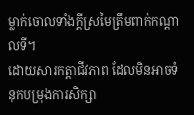ម្លាក់ចោលទាំងក្ដីស្រមៃត្រឹមពាក់កណ្ដាលទី។
ដោយសារកត្ដាជីវភាព ដែលមិនអាចទំនុកបម្រុងការសិក្សា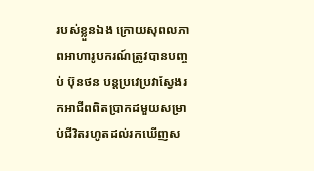របស់ខ្លួនឯង ក្រោយសុពលភាពអាហារូបករណ៍ត្រូវបានបញ្ចប់ ប៊ុនថន បន្ដប្រវេប្រវាស្វែងរកអាជីពពិតប្រាកដមួយសម្រាប់ជីវិតរហូតដល់រកឃើញស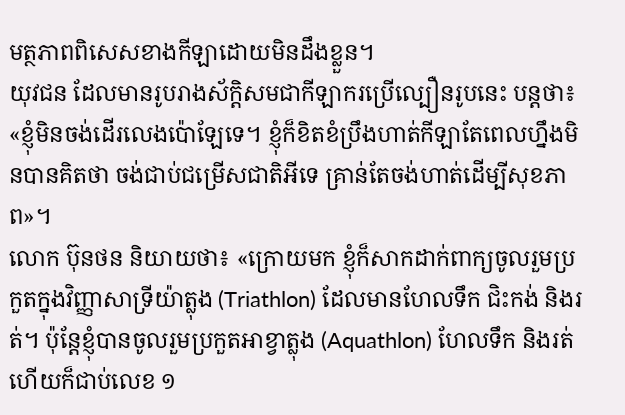មត្ថភាពពិសេសខាងកីឡាដោយមិនដឹងខ្លួន។
យុវជន ដែលមានរូបរាងស័ក្ដិសមជាកីឡាករប្រើល្បឿនរូបនេះ បន្ដថា៖ «ខ្ញុំមិនចង់ដើរលេងប៉ោឡែទេ។ ខ្ញុំក៏ខិតខំប្រឹងហាត់កីឡាតែពេលហ្នឹងមិនបានគិតថា ចង់ជាប់ជម្រើសជាតិអីទេ គ្រាន់តែចង់ហាត់ដើម្បីសុខភាព»។
លោក ប៊ុនថន និយាយថា៖ «ក្រោយមក ខ្ញុំក៏សាកដាក់ពាក្យចូលរួមប្រកួតក្នុងវិញ្ញាសាទ្រីយ៉ាត្លុង (Triathlon) ដែលមានហែលទឹក ជិះកង់ និងរត់។ ប៉ុន្ដែខ្ញុំបានចូលរួមប្រកួតអាខ្វាត្លុង (Aquathlon) ហែលទឹក និងរត់ហើយក៏ជាប់លេខ ១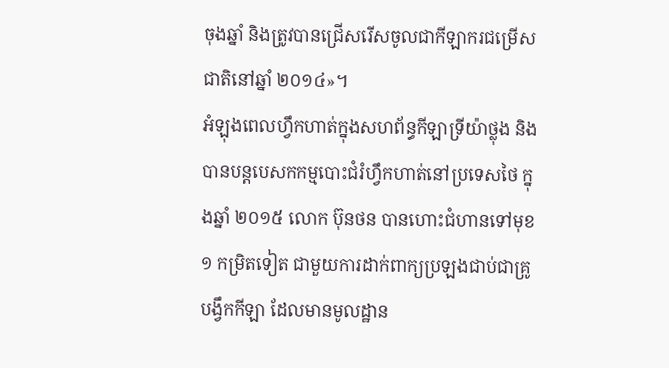ចុងឆ្នាំ និងត្រូវបានជ្រើសរើសចូលជាកីឡាករជម្រើសជាតិនៅឆ្នាំ ២០១៤»។
អំឡុងពេលហ្វឹកហាត់ក្នុងសហព័ន្ធកីឡាទ្រីយ៉ាថ្លុង និងបានបន្ដបេសកកម្មបោះជំរំហ្វឹកហាត់នៅប្រទេសថៃ ក្នុងឆ្នាំ ២០១៥ លោក ប៊ុនថន បានហោះជំហានទៅមុខ ១ កម្រិតទៀត ជាមួយការដាក់ពាក្យប្រឡងជាប់ជាគ្រូបង្វឹកកីឡា ដែលមានមូលដ្ឋាន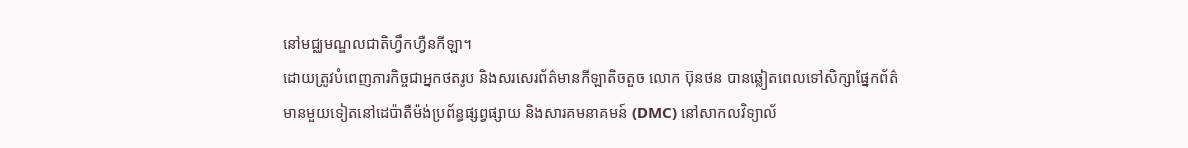នៅមជ្ឈមណ្ឌលជាតិហ្វឹកហ្វឺនកីឡា។
ដោយត្រូវបំពេញភារកិច្ចជាអ្នកថតរូប និងសរសេរព័ត៌មានកីឡាតិចតួច លោក ប៊ុនថន បានឆ្លៀតពេលទៅសិក្សាផ្នែកព័ត៌មានមួយទៀតនៅដេប៉ាតឺម៉ង់ប្រព័ន្ធផ្សព្វផ្សាយ និងសារគមនាគមន៍ (DMC) នៅសាកលវិទ្យាល័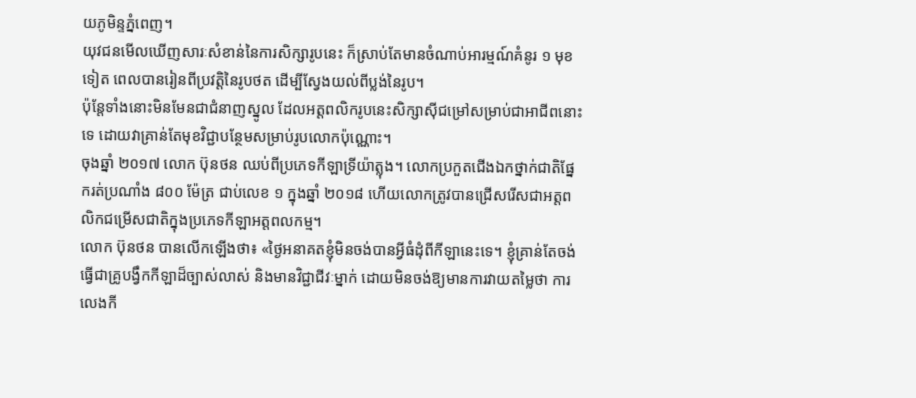យភូមិន្ទភ្នំពេញ។
យុវជនមើលឃើញសារៈសំខាន់នៃការសិក្សារូបនេះ ក៏ស្រាប់តែមានចំណាប់អារម្មណ៍គំនូរ ១ មុខទៀត ពេលបានរៀនពីប្រវត្ដិនៃរូបថត ដើម្បីស្វែងយល់ពីប្លង់នៃរូប។
ប៉ុន្ដែទាំងនោះមិនមែនជាជំនាញស្នូល ដែលអត្ដពលិករូបនេះសិក្សាស៊ីជម្រៅសម្រាប់ជាអាជីពនោះទេ ដោយវាគ្រាន់តែមុខវិជ្ជាបន្ថែមសម្រាប់រូបលោកប៉ុណ្ណោះ។
ចុងឆ្នាំ ២០១៧ លោក ប៊ុនថន ឈប់ពីប្រភេទកីឡាទ្រីយ៉ាត្លុង។ លោកប្រកួតជើងឯកថ្នាក់ជាតិផ្នែករត់ប្រណាំង ៨០០ ម៉ែត្រ ជាប់លេខ ១ ក្នុងឆ្នាំ ២០១៨ ហើយលោកត្រូវបានជ្រើសរើសជាអត្ដពលិកជម្រើសជាតិក្នុងប្រភេទកីឡាអត្តពលកម្ម។
លោក ប៊ុនថន បានលើកឡើងថា៖ «ថ្ងៃអនាគតខ្ញុំមិនចង់បានអ្វីធំដុំពីកីឡានេះទេ។ ខ្ញុំគ្រាន់តែចង់ធ្វើជាគ្រូបង្វឹកកីឡាដ៏ច្បាស់លាស់ និងមានវិជ្ជាជីវៈម្នាក់ ដោយមិនចង់ឱ្យមានការវាយតម្លៃថា ការលេងកី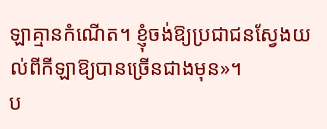ឡាគ្មានកំណើត។ ខ្ញុំចង់ឱ្យប្រជាជនស្វែងយល់ពីកីឡាឱ្យបានច្រើនជាងមុន»។
ប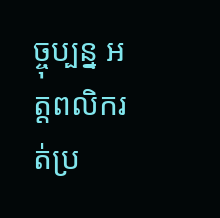ច្ចុប្បន្ន អត្ដពលិករត់ប្រ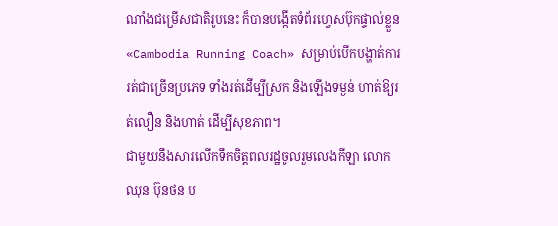ណាំងជម្រើសជាតិរូបនេះ ក៏បានបង្កើតទំព័រហ្វេសប៊ុកផ្ទាល់ខ្លួន «Cambodia Running Coach» សម្រាប់បើកបង្ហាត់ការរត់ជាច្រើនប្រភេទ ទាំងរត់ដើម្បីស្រក និងឡើងទម្ងន់ ហាត់ឱ្យរត់លឿន និងហាត់ ដើម្បីសុខភាព។
ជាមួយនឹងសារលើកទឹកចិត្ដពលរដ្ឋចូលរួមលេងកីឡា លោក ឈុន ប៊ុនថន ប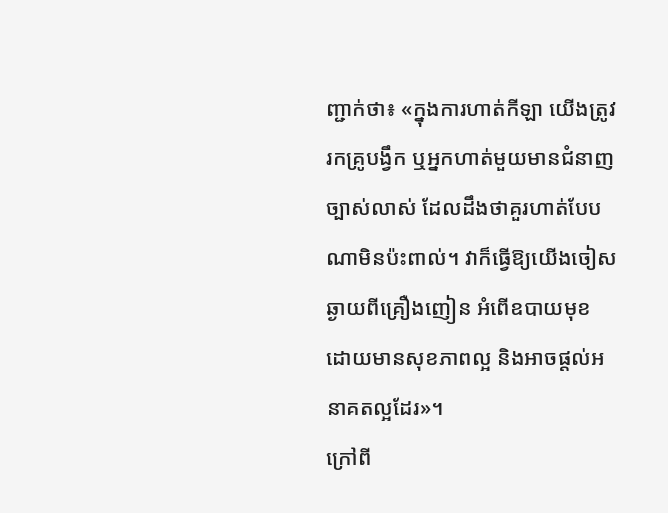ញ្ជាក់ថា៖ «ក្នុងការហាត់កីឡា យើងត្រូវរកគ្រូបង្វឹក ឬអ្នកហាត់មួយមានជំនាញច្បាស់លាស់ ដែលដឹងថាគួរហាត់បែបណាមិនប៉ះពាល់។ វាក៏ធ្វើឱ្យយើងចៀសឆ្ងាយពីគ្រឿងញៀន អំពើឧបាយមុខ ដោយមានសុខភាពល្អ និងអាចផ្ដល់អនាគតល្អដែរ»។
ក្រៅពី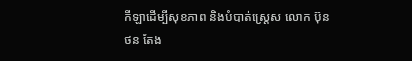កីឡាដើម្បីសុខភាព និងបំបាត់ស្ដ្រេស លោក ប៊ុនថន តែង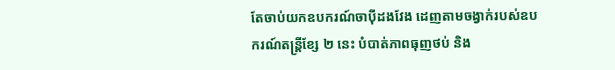តែចាប់យកឧបករណ៍ចាប៉ីដងវែង ដេញតាមចង្វាក់របស់ឧបករណ៍តន្ដ្រីខ្សែ ២ នេះ បំបាត់ភាពធុញថប់ និង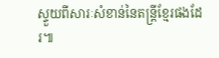ស្ទួយពីសារៈសំខាន់នៃតន្ដ្រីខ្មែរផងដែរ៕